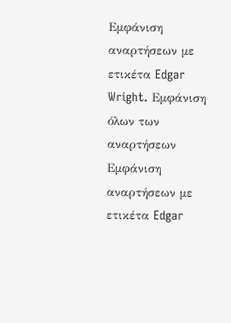Εμφάνιση αναρτήσεων με ετικέτα Edgar Wright. Εμφάνιση όλων των αναρτήσεων
Εμφάνιση αναρτήσεων με ετικέτα Edgar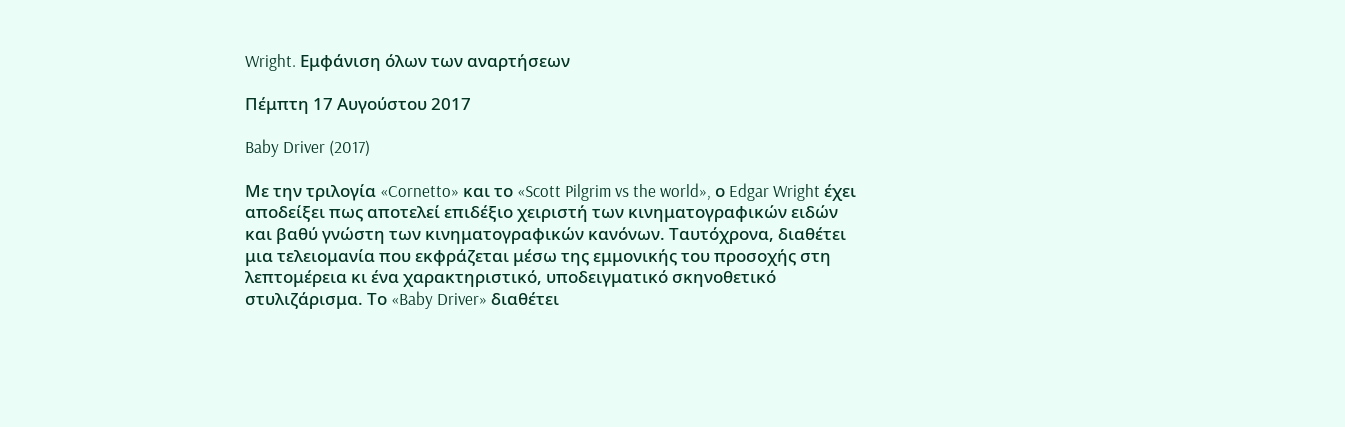Wright. Εμφάνιση όλων των αναρτήσεων

Πέμπτη 17 Αυγούστου 2017

Baby Driver (2017)

Με την τριλογία «Cornetto» και το «Scott Pilgrim vs the world», ο Edgar Wright έχει αποδείξει πως αποτελεί επιδέξιο χειριστή των κινηματογραφικών ειδών και βαθύ γνώστη των κινηματογραφικών κανόνων. Ταυτόχρονα, διαθέτει μια τελειομανία που εκφράζεται μέσω της εμμονικής του προσοχής στη λεπτομέρεια κι ένα χαρακτηριστικό, υποδειγματικό σκηνοθετικό στυλιζάρισμα. Το «Baby Driver» διαθέτει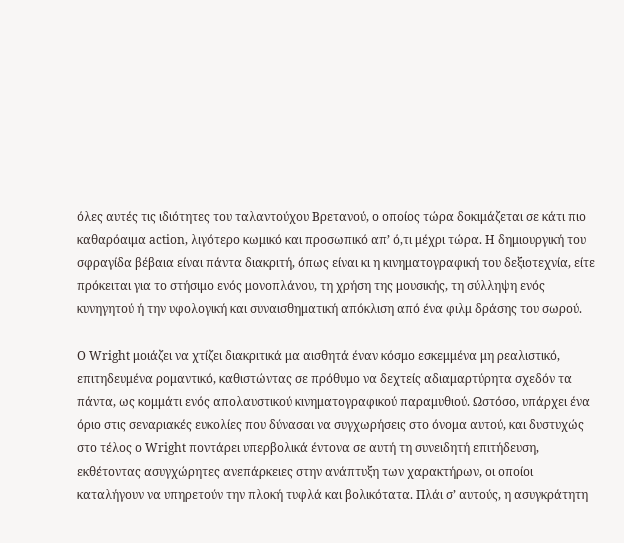όλες αυτές τις ιδιότητες του ταλαντούχου Βρετανού, ο οποίος τώρα δοκιμάζεται σε κάτι πιο καθαρόαιμα action, λιγότερο κωμικό και προσωπικό απ’ ό,τι μέχρι τώρα. Η δημιουργική του σφραγίδα βέβαια είναι πάντα διακριτή, όπως είναι κι η κινηματογραφική του δεξιοτεχνία, είτε πρόκειται για το στήσιμο ενός μονοπλάνου, τη χρήση της μουσικής, τη σύλληψη ενός κυνηγητού ή την υφολογική και συναισθηματική απόκλιση από ένα φιλμ δράσης του σωρού.

Ο Wright μοιάζει να χτίζει διακριτικά μα αισθητά έναν κόσμο εσκεμμένα μη ρεαλιστικό, επιτηδευμένα ρομαντικό, καθιστώντας σε πρόθυμο να δεχτείς αδιαμαρτύρητα σχεδόν τα πάντα, ως κομμάτι ενός απολαυστικού κινηματογραφικού παραμυθιού. Ωστόσο, υπάρχει ένα όριο στις σεναριακές ευκολίες που δύνασαι να συγχωρήσεις στο όνομα αυτού, και δυστυχώς στο τέλος ο Wright ποντάρει υπερβολικά έντονα σε αυτή τη συνειδητή επιτήδευση, εκθέτοντας ασυγχώρητες ανεπάρκειες στην ανάπτυξη των χαρακτήρων, οι οποίοι καταλήγουν να υπηρετούν την πλοκή τυφλά και βολικότατα. Πλάι σ’ αυτούς, η ασυγκράτητη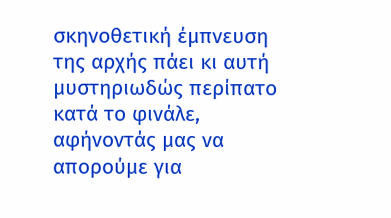σκηνοθετική έμπνευση της αρχής πάει κι αυτή μυστηριωδώς περίπατο κατά το φινάλε, αφήνοντάς μας να απορούμε για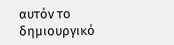αυτόν το δημιουργικό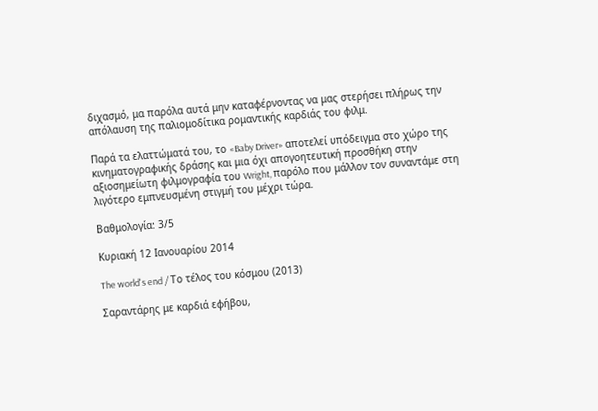διχασμό, μα παρόλα αυτά μην καταφέρνοντας να μας στερήσει πλήρως την απόλαυση της παλιομοδίτικα ρομαντικής καρδιάς του φιλμ.

Παρά τα ελαττώματά του, το «Baby Driver» αποτελεί υπόδειγμα στο χώρο της κινηματογραφικής δράσης και μια όχι απογοητευτική προσθήκη στην αξιοσημείωτη φιλμογραφία του Wright, παρόλο που μάλλον τον συναντάμε στη λιγότερο εμπνευσμένη στιγμή του μέχρι τώρα.

Βαθμολογία: 3/5

Κυριακή 12 Ιανουαρίου 2014

The world's end / Το τέλος του κόσμου (2013)

Σαραντάρης με καρδιά εφήβου,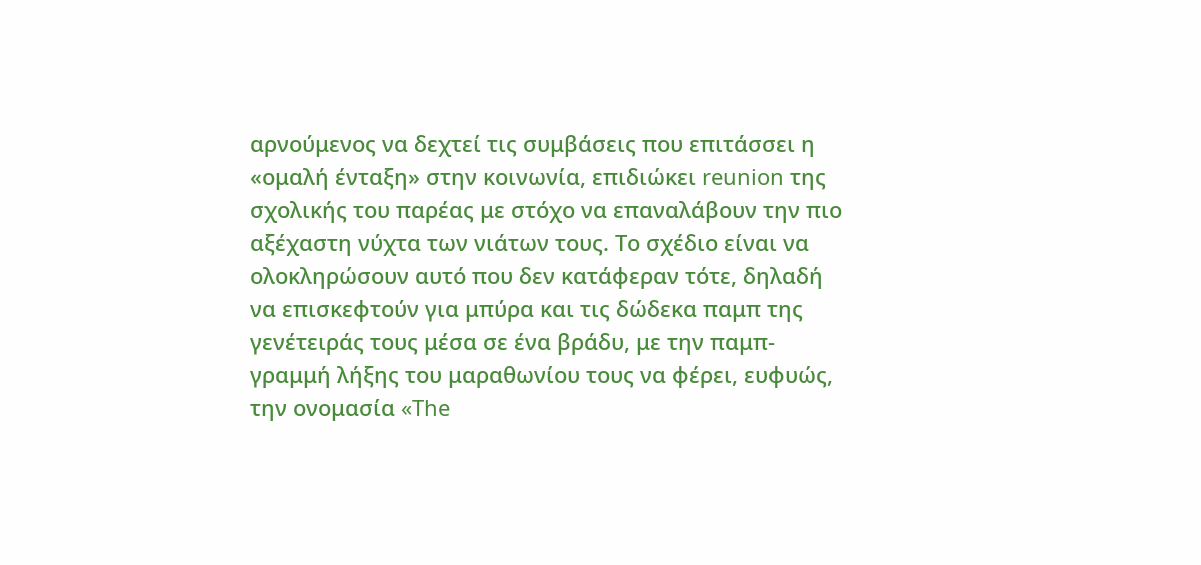αρνούμενος να δεχτεί τις συμβάσεις που επιτάσσει η «ομαλή ένταξη» στην κοινωνία, επιδιώκει reunion της σχολικής του παρέας με στόχο να επαναλάβουν την πιο αξέχαστη νύχτα των νιάτων τους. Το σχέδιο είναι να ολοκληρώσουν αυτό που δεν κατάφεραν τότε, δηλαδή να επισκεφτούν για μπύρα και τις δώδεκα παμπ της γενέτειράς τους μέσα σε ένα βράδυ, με την παμπ-γραμμή λήξης του μαραθωνίου τους να φέρει, ευφυώς, την ονομασία «The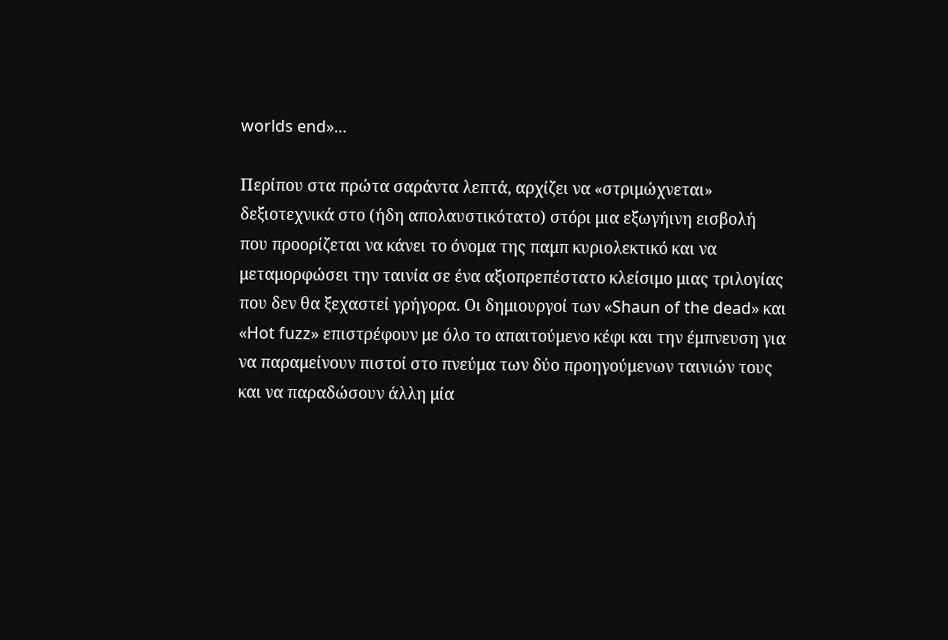worlds end»…

Περίπου στα πρώτα σαράντα λεπτά, αρχίζει να «στριμώχνεται» δεξιοτεχνικά στο (ήδη απολαυστικότατο) στόρι μια εξωγήινη εισβολή που προορίζεται να κάνει το όνομα της παμπ κυριολεκτικό και να μεταμορφώσει την ταινία σε ένα αξιοπρεπέστατο κλείσιμο μιας τριλογίας που δεν θα ξεχαστεί γρήγορα. Οι δημιουργοί των «Shaun of the dead» και «Hot fuzz» επιστρέφουν με όλο το απαιτούμενο κέφι και την έμπνευση για να παραμείνουν πιστοί στο πνεύμα των δύο προηγούμενων ταινιών τους και να παραδώσουν άλλη μία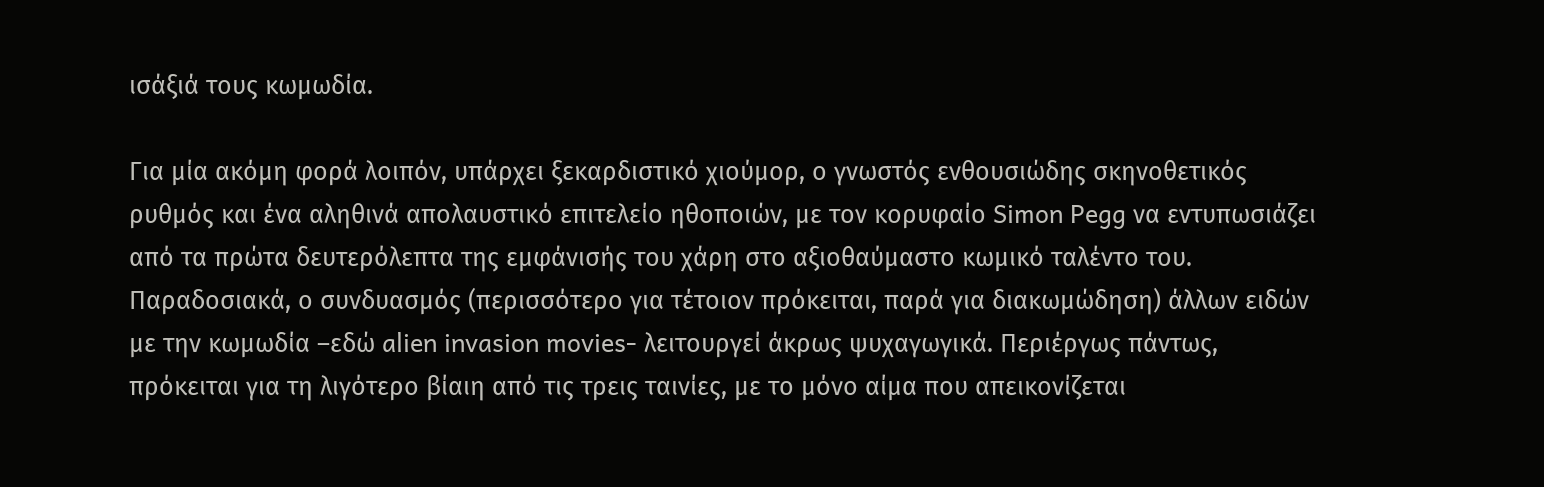ισάξιά τους κωμωδία.

Για μία ακόμη φορά λοιπόν, υπάρχει ξεκαρδιστικό χιούμορ, ο γνωστός ενθουσιώδης σκηνοθετικός ρυθμός και ένα αληθινά απολαυστικό επιτελείο ηθοποιών, με τον κορυφαίο Simon Pegg να εντυπωσιάζει από τα πρώτα δευτερόλεπτα της εμφάνισής του χάρη στο αξιοθαύμαστο κωμικό ταλέντο του. Παραδοσιακά, ο συνδυασμός (περισσότερο για τέτοιον πρόκειται, παρά για διακωμώδηση) άλλων ειδών με την κωμωδία –εδώ alien invasion movies- λειτουργεί άκρως ψυχαγωγικά. Περιέργως πάντως, πρόκειται για τη λιγότερο βίαιη από τις τρεις ταινίες, με το μόνο αίμα που απεικονίζεται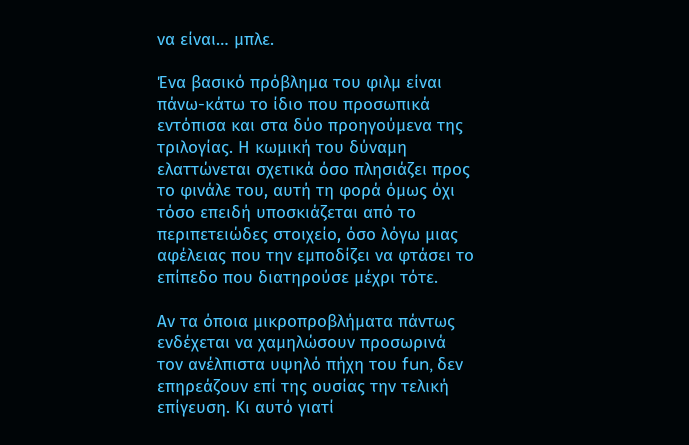να είναι… μπλε.

Ένα βασικό πρόβλημα του φιλμ είναι πάνω-κάτω το ίδιο που προσωπικά εντόπισα και στα δύο προηγούμενα της τριλογίας. Η κωμική του δύναμη ελαττώνεται σχετικά όσο πλησιάζει προς το φινάλε του, αυτή τη φορά όμως όχι τόσο επειδή υποσκιάζεται από το περιπετειώδες στοιχείο, όσο λόγω μιας αφέλειας που την εμποδίζει να φτάσει το επίπεδο που διατηρούσε μέχρι τότε.

Αν τα όποια μικροπροβλήματα πάντως ενδέχεται να χαμηλώσουν προσωρινά τον ανέλπιστα υψηλό πήχη του fun, δεν επηρεάζουν επί της ουσίας την τελική επίγευση. Κι αυτό γιατί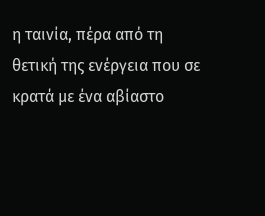η ταινία, πέρα από τη θετική της ενέργεια που σε κρατά με ένα αβίαστο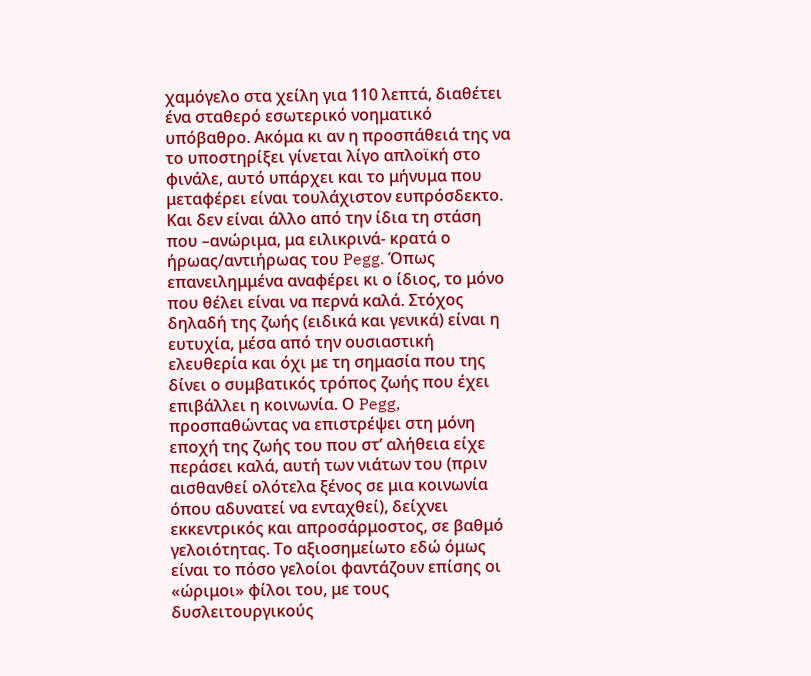χαμόγελο στα χείλη για 110 λεπτά, διαθέτει ένα σταθερό εσωτερικό νοηματικό υπόβαθρο. Ακόμα κι αν η προσπάθειά της να το υποστηρίξει γίνεται λίγο απλοϊκή στο φινάλε, αυτό υπάρχει και το μήνυμα που μεταφέρει είναι τουλάχιστον ευπρόσδεκτο. Και δεν είναι άλλο από την ίδια τη στάση που –ανώριμα, μα ειλικρινά- κρατά ο ήρωας/αντιήρωας του Pegg. Όπως επανειλημμένα αναφέρει κι ο ίδιος, το μόνο που θέλει είναι να περνά καλά. Στόχος δηλαδή της ζωής (ειδικά και γενικά) είναι η ευτυχία, μέσα από την ουσιαστική ελευθερία και όχι με τη σημασία που της δίνει ο συμβατικός τρόπος ζωής που έχει επιβάλλει η κοινωνία. Ο Pegg, προσπαθώντας να επιστρέψει στη μόνη εποχή της ζωής του που στ’ αλήθεια είχε περάσει καλά, αυτή των νιάτων του (πριν αισθανθεί ολότελα ξένος σε μια κοινωνία όπου αδυνατεί να ενταχθεί), δείχνει εκκεντρικός και απροσάρμοστος, σε βαθμό γελοιότητας. Το αξιοσημείωτο εδώ όμως είναι το πόσο γελοίοι φαντάζουν επίσης οι «ώριμοι» φίλοι του, με τους δυσλειτουργικούς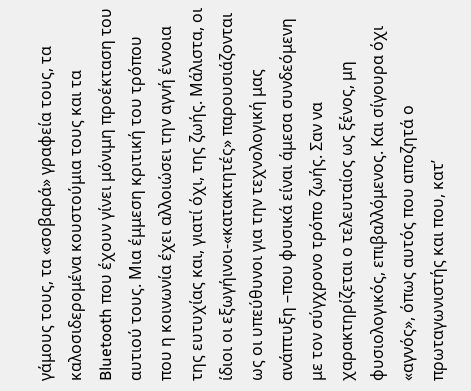γάμους τους, τα «σοβαρά» γραφεία τους, τα καλοσιδερομένα κουστούμια τους και τα Bluetooth που έχουν γίνει μόνιμη προέκταση του αυτιού τους. Μια έμμεση κριτική του τρόπου που η κοινωνία έχει αλλοιώσει την αγνή έννοια της ευτυχίας και, γιατί όχι, της ζωής. Μάλιστα, οι ίδιοι οι εξωγήινοι-«κατακτητές» παρουσιάζονται ως οι υπεύθυνοι για την τεχνολογική μας ανάπτυξη –που φυσικά είναι άμεσα συνδεόμενη με τον σύγχρονο τρόπο ζωής. Σαν να χαρακτηρίζεται ο τελευταίος ως ξένος, μη φυσιολογικός, επιβαλλόμενος. Και σίγουρα όχι «αγνός», όπως αυτός που αποζητά ο πρωταγωνιστής και που, κατ’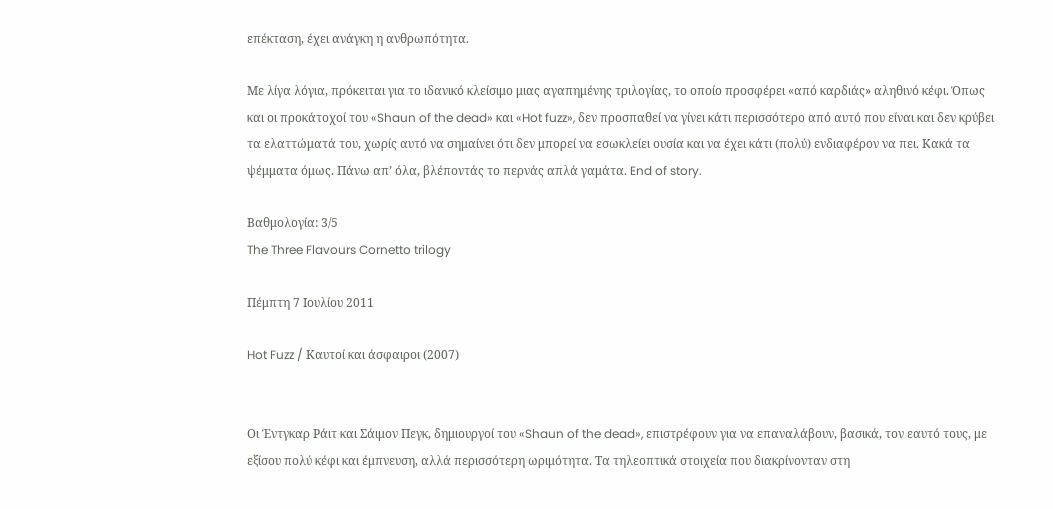επέκταση, έχει ανάγκη η ανθρωπότητα.

Με λίγα λόγια, πρόκειται για το ιδανικό κλείσιμο μιας αγαπημένης τριλογίας, το οποίο προσφέρει «από καρδιάς» αληθινό κέφι. Όπως και οι προκάτοχοί του «Shaun of the dead» και «Hot fuzz», δεν προσπαθεί να γίνει κάτι περισσότερο από αυτό που είναι και δεν κρύβει τα ελαττώματά του, χωρίς αυτό να σημαίνει ότι δεν μπορεί να εσωκλείει ουσία και να έχει κάτι (πολύ) ενδιαφέρον να πει. Κακά τα ψέμματα όμως. Πάνω απ’ όλα, βλέποντάς το περνάς απλά γαμάτα. End of story.

Βαθμολογία: 3/5
The Three Flavours Cornetto trilogy

Πέμπτη 7 Ιουλίου 2011

Hot Fuzz / Καυτοί και άσφαιροι (2007)


Οι Έντγκαρ Ράιτ και Σάιμον Πεγκ, δημιουργοί του «Shaun of the dead», επιστρέφουν για να επαναλάβουν, βασικά, τον εαυτό τους, με εξίσου πολύ κέφι και έμπνευση, αλλά περισσότερη ωριμότητα. Τα τηλεοπτικά στοιχεία που διακρίνονταν στη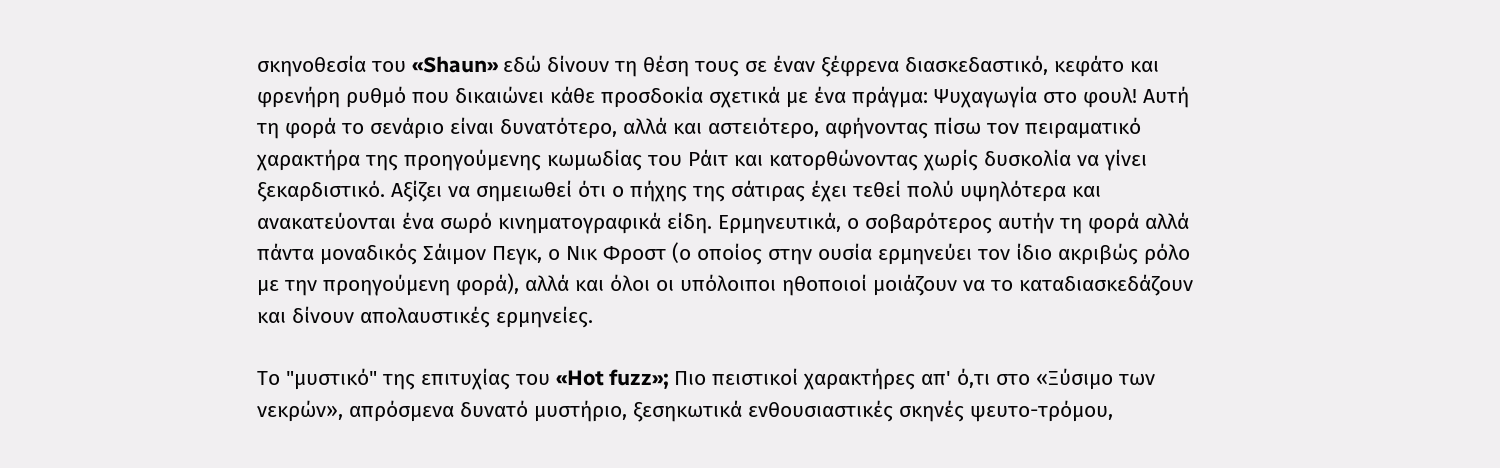σκηνοθεσία του «Shaun» εδώ δίνουν τη θέση τους σε έναν ξέφρενα διασκεδαστικό, κεφάτο και φρενήρη ρυθμό που δικαιώνει κάθε προσδοκία σχετικά με ένα πράγμα: Ψυχαγωγία στο φουλ! Αυτή τη φορά το σενάριο είναι δυνατότερο, αλλά και αστειότερο, αφήνοντας πίσω τον πειραματικό χαρακτήρα της προηγούμενης κωμωδίας του Ράιτ και κατορθώνοντας χωρίς δυσκολία να γίνει ξεκαρδιστικό. Αξίζει να σημειωθεί ότι ο πήχης της σάτιρας έχει τεθεί πολύ υψηλότερα και ανακατεύονται ένα σωρό κινηματογραφικά είδη. Ερμηνευτικά, ο σοβαρότερος αυτήν τη φορά αλλά πάντα μοναδικός Σάιμον Πεγκ, ο Νικ Φροστ (ο οποίος στην ουσία ερμηνεύει τον ίδιο ακριβώς ρόλο με την προηγούμενη φορά), αλλά και όλοι οι υπόλοιποι ηθοποιοί μοιάζουν να το καταδιασκεδάζουν και δίνουν απολαυστικές ερμηνείες.

Το "μυστικό" της επιτυχίας του «Hot fuzz»; Πιο πειστικοί χαρακτήρες απ' ό,τι στο «Ξύσιμο των νεκρών», απρόσμενα δυνατό μυστήριο, ξεσηκωτικά ενθουσιαστικές σκηνές ψευτο-τρόμου,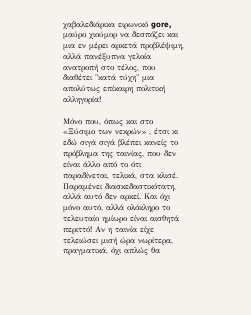χαβαλεδιάρικα ειρωνικό gore, μαύρο χιούμορ να δεσπόζει και μια εν μέρει αρκετά προβλέψιμη, αλλά πανέξυπνα γελοία ανατροπή στο τέλος, που διαθέτει "κατά τύχη" μια απολύτως επίκαιρη πολιτική αλληγορία!

Μόνο που, όπως και στο «Ξύσιμο των νεκρών» , έτσι κι εδώ σιγά σιγά βλέπει κανείς το πρόβλημα της ταινίας, που δεν είναι άλλο από το ότι παραδίνεται, τελικά, στα κλισέ. Παραμένει διασκεδαστικότατη, αλλά αυτό δεν αρκεί. Και όχι μόνο αυτό, αλλά ολόκληρο το τελευταίο ημίωρο είναι αισθητά περιττό! Αν η ταινία είχε τελειώσει μισή ώρα νωρίτερα, πραγματικά, όχι απλώς θα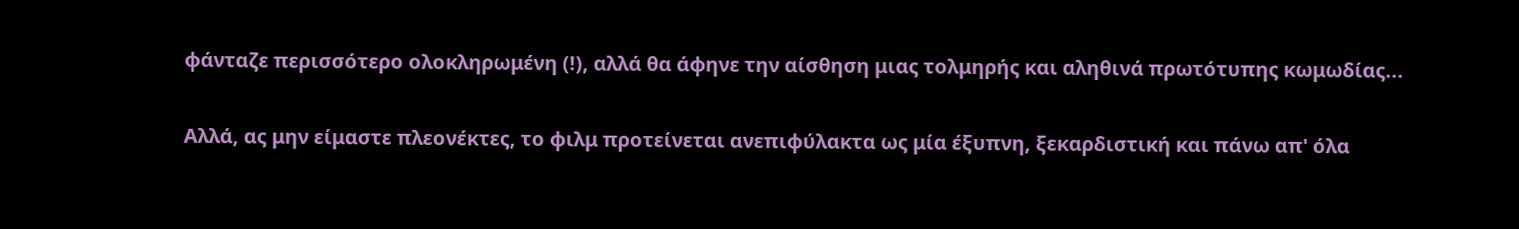φάνταζε περισσότερο ολοκληρωμένη (!), αλλά θα άφηνε την αίσθηση μιας τολμηρής και αληθινά πρωτότυπης κωμωδίας...

Αλλά, ας μην είμαστε πλεονέκτες, το φιλμ προτείνεται ανεπιφύλακτα ως μία έξυπνη, ξεκαρδιστική και πάνω απ' όλα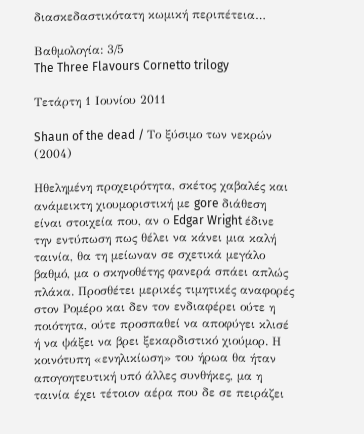διασκεδαστικότατη κωμική περιπέτεια…

Βαθμολογία: 3/5
The Three Flavours Cornetto trilogy

Τετάρτη 1 Ιουνίου 2011

Shaun of the dead / Το ξύσιμο των νεκρών (2004)

Ηθελημένη προχειρότητα, σκέτος χαβαλές και ανάμεικτη χιουμοριστική με gore διάθεση είναι στοιχεία που, αν ο Edgar Wright έδινε την εντύπωση πως θέλει να κάνει μια καλή ταινία, θα τη μείωναν σε σχετικά μεγάλο βαθμό, μα ο σκηνοθέτης φανερά σπάει απλώς πλάκα. Προσθέτει μερικές τιμητικές αναφορές στον Ρομέρο και δεν τον ενδιαφέρει ούτε η ποιότητα, ούτε προσπαθεί να αποφύγει κλισέ ή να ψάξει να βρει ξεκαρδιστικό χιούμορ. Η κοινότυπη «ενηλικίωση» του ήρωα θα ήταν απογοητευτική υπό άλλες συνθήκες, μα η ταινία έχει τέτοιον αέρα που δε σε πειράζει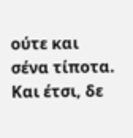ούτε και σένα τίποτα. Και έτσι, δε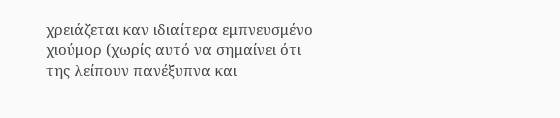χρειάζεται καν ιδιαίτερα εμπνευσμένο χιούμορ (χωρίς αυτό να σημαίνει ότι της λείπουν πανέξυπνα και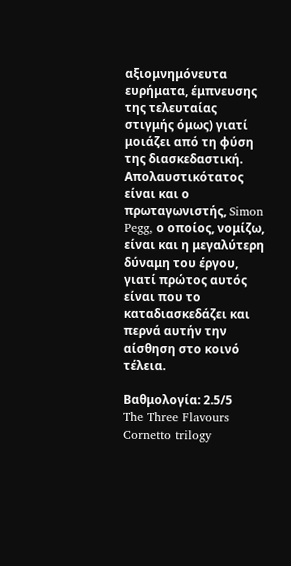αξιομνημόνευτα ευρήματα, έμπνευσης της τελευταίας στιγμής όμως) γιατί μοιάζει από τη φύση της διασκεδαστική. Απολαυστικότατος είναι και ο πρωταγωνιστής, Simon Pegg, ο οποίος, νομίζω, είναι και η μεγαλύτερη δύναμη του έργου, γιατί πρώτος αυτός είναι που το καταδιασκεδάζει και περνά αυτήν την αίσθηση στο κοινό τέλεια.

Βαθμολογία: 2.5/5
The Three Flavours Cornetto trilogy